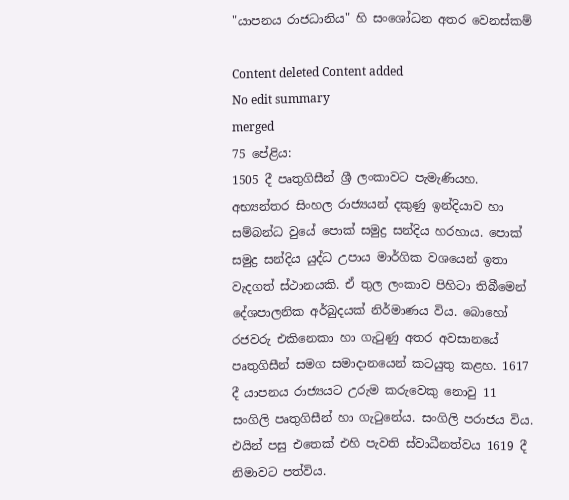"යාපනය රාජධානිය" හි සංශෝධන අතර වෙනස්කම්

Content deleted Content added
No edit summary
merged
75 පේළිය:
1505 දී පෘතුගිසීන් ශ්‍රී ලංකාවට පැමැණියහ. අභ්‍යන්තර සිංහල රාජ්‍යයන් දකුණු ඉන්දියාව හා සම්බන්ධ වුයේ පොක් සමුද්‍ර සන්දිය හරහාය. පොක් සමුද්‍ර සන්දිය යුද්ධ උපාය මාර්ගික වශයෙන් ඉතා වැදගත් ස්ථානයකි. ඒ තුල ලංකාව පිහිටා තිබීමෙන් දේශපාලනික අර්බුදයක් නිර්මාණය විය. බොහෝ රජවරු එකිනෙකා හා ගැටුණු අතර අවසානයේ පෘතුගිසීන් සමග සමාදානයෙන් කටයුතු කළහ. 1617 දී යාපනය රාජ්‍යයට උරුම කරුවෙකු නොවු 11 සංගිලි පෘතුගිසීන් හා ගැටුනේය. සංගිලි පරාජය විය. එයින් පසු එතෙක් එහි පැවති ස්වාධීනත්වය 1619 දී නිමාවට පත්විය.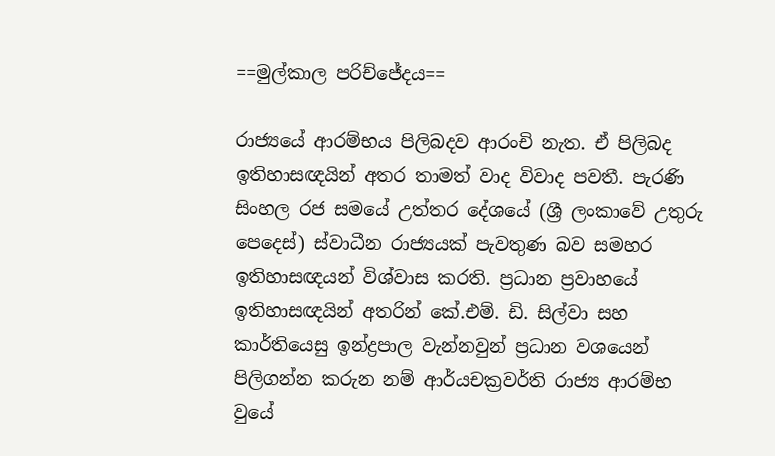==මුල්කාල පරිච්ජේදය==

රාජ්‍යයේ ආරම්භය පිලිබදව ආරංචි නැත. ඒ පිලිබද ඉතිහාසඥයින් අතර තාමත් වාද විවාද පවතී. පැරණි සිංහල රජ සමයේ උත්තර දේශයේ (ශ්‍රී ලංකාවේ උතුරු පෙදෙස්) ස්වාධීන රාජ්‍යයක් පැවතුණ බව සමහර ඉතිහාසඥයන් විශ්වාස කරති. ප්‍රධාන ප්‍රවාහයේ ඉතිහාසඥයින් අතරින් කේ.එම්. ඩි. සිල්වා සහ කාර්තියෙසු ඉන්ද්‍රපාල වැන්නවුන් ප්‍රධාන වශයෙන් පිලිගන්න කරුන නම් ආර්යචක්‍රවර්ති රාජ්‍ය ආරම්භ වුයේ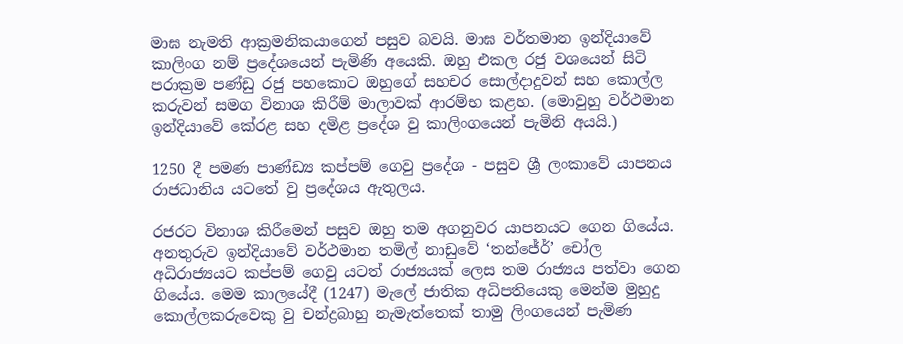මාඝ නැමති ආක්‍රමනිකයාගෙන් පසුව බවයි. මාඝ වර්තමාන ඉන්දියාවේ කාලිංග නම් ප්‍රදේශයෙන් පැමිණි අයෙකි. ඔහු එකල රජු වශයෙන් සිටි පරාක්‍රම පණ්ඩු රජු පහකොට ඔහුගේ සහචර සොල්දාදුවන් සහ කොල්ල කරුවන් සමග විනාශ කිරීම් මාලාවක් ආරම්භ කළහ. (මොවුහු වර්ථමාන ඉන්දියාවේ කේරළ සහ දමිළ ප්‍රදේශ වු කාලිංගයෙන් පැමිනි අයයි.)

1250 දී පමණ පාණ්ඩ්‍ය කප්පම් ගෙවු ප්‍රදේශ - පසුව ශ්‍රී ලංකාවේ යාපනය රාජධානිය යටතේ වු ප්‍රදේශය ඇතුලය.

රජරට විනාශ කිරීමෙන් පසුව ඔහු තම අගනුවර යාපනයට ගෙන ගියේය. අනතුරුව ඉන්දියාවේ වර්ථමාන තමිල් නාඩුවේ ‘තන්ජේර්’ චෝල අධිරාජ්‍යයට කප්පම් ගෙවු යටත් රාජ්‍යයක් ලෙස තම රාජ්‍යය පත්වා ගෙන ගියේය. මෙම කාලයේදී (1247) මැලේ ජාතික අධිපතියෙකු මෙන්ම මුහුදු කොල්ලකරුවෙකු වු චන්ද්‍රබාහු නැමැත්තෙක් තාමු ලිංගයෙන් පැමිණ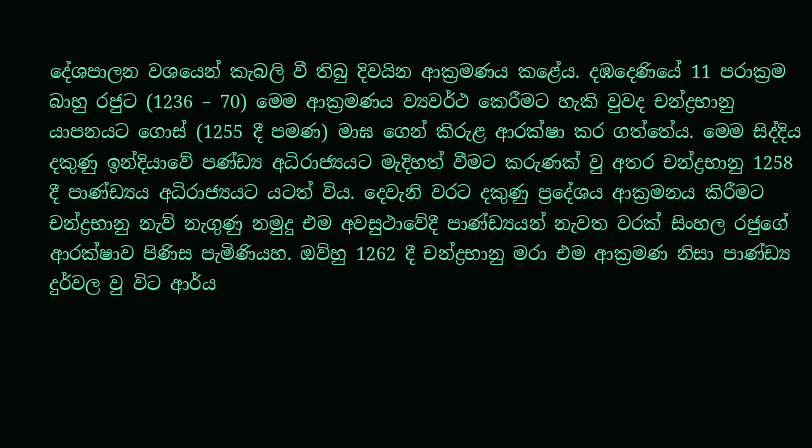දේශපාලන වශයෙන් කැබලි වී තිබු දිවයින ආක්‍රමණය කළේය. දඹදෙණියේ 11 පරාක්‍රම බාහු රජුට (1236 – 70) මෙම ආක්‍රමණය ව්‍යවර්ථ කෙරීමට හැකි වුවද චන්ද්‍රභානු යාපනයට ගෙ‍‍ාස් (1255 දී පමණ) මාඝ ගෙන් කිරුළ ආරක්ෂා කර ගත්තේය. මෙම සිද්දිය දකුණු ඉන්දියාවේ පණ්ඩ්‍ය අධිරාජ්‍යයට මැදිහත් වීමට කරුණක් වු අතර චන්ද්‍රභානු 1258 දී පාණ්ඩ්‍යය අධිරාජ්‍යයට යටත් විය. දෙවැනි වරට දකුණු ප්‍රදේශය ආක්‍රමනය කිරීමට චන්ද්‍රභානු නැව් නැගුණු නමුදු එම අවසුථාවේදී පාණ්ඩ්‍යයන් නැවත වරක් සිංහල රජුගේ ආරක්ෂාව පිණිස පැමිණියහ. ඔව්හු 1262 දී චන්ද්‍රභානු මරා එම ආක්‍රමණ නිසා පාණ්ඩ්‍ය දුර්වල වු විට ආර්ය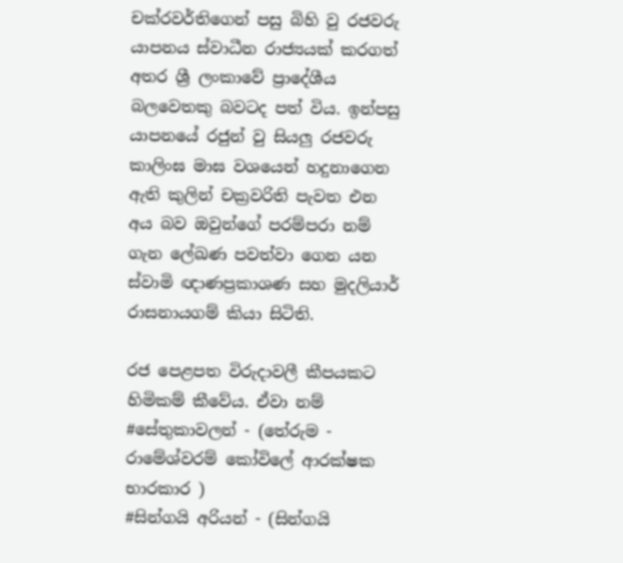චක්රවර්තිගෙන් පසු බිහි වු රජවරු යාපනය ස්වාධීන රාජ්‍යයක් කරගත් අතර ශ්‍රී ලංකාවේ ප්‍රාදේශීය බලවෙතකු බවටද පත් විය. ඉන්පසු යාපනයේ රජුන් වු සියලු රජවරු කාලිංඝ මාඝ වශයෙන් හදුනාගෙන ඇති කුලින් චක්‍රවරිති පැවත එන අය බව ඔවුන්ගේ පරම්පරා නම් ගැන ලේඛණ පවත්වා ගෙන යන ස්වාමි ඥාණප්‍රකාශණ සහ මුදලියාර් රාසනායගම් කියා සිටිති.

රජ පෙළපත විරුදාවලී කීපයකට හිමිකම් කීවේය. ඒවා නම්
#සේතුකාවලන් - (තේරුම - රාමේශ්වරම් කෝවිලේ ආරක්ෂක භාරකාර )
#සින්ගයි අරියන් - (සින්ගයි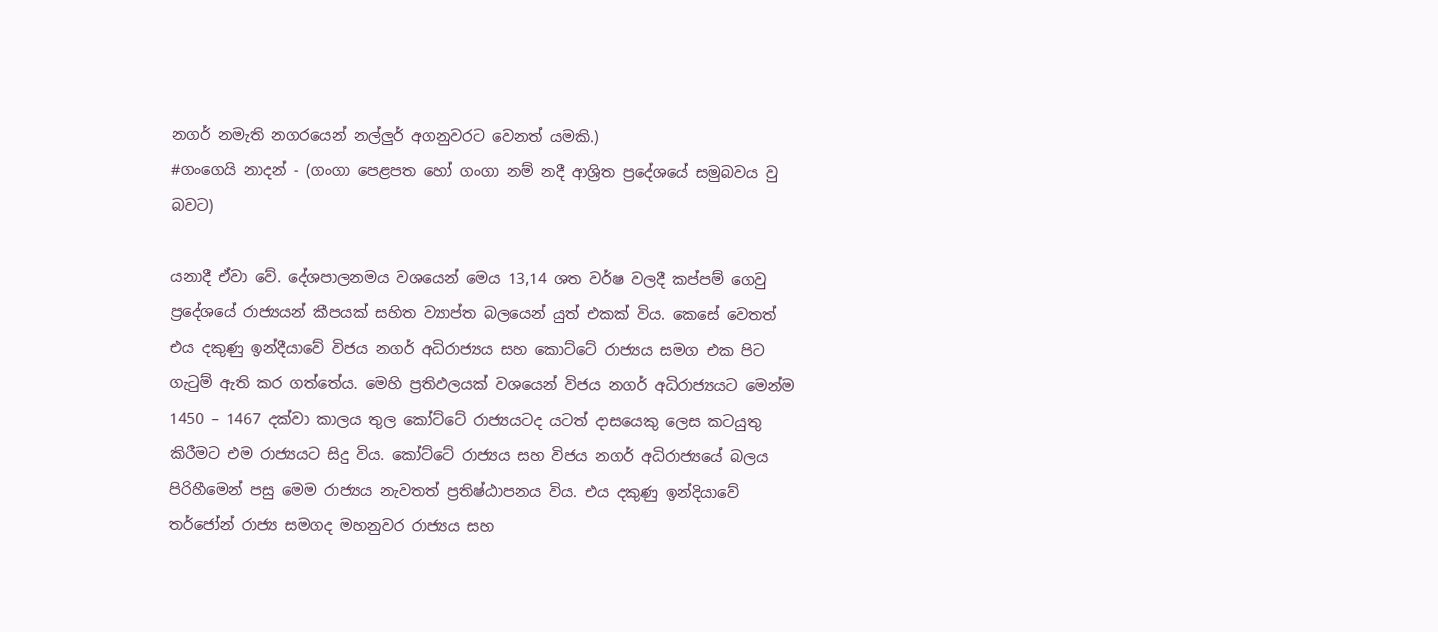නගර් නමැති නගරයෙන් නල්ලුර් අගනුවරට වෙනත් යමකි.)
#ගංගෙයි නාදන් - (ගංගා පෙළපත හෝ ගංගා නම් නදී ආශ්‍රිත ප්‍රදේශයේ සමුබවය වු බවට)

යනාදී ඒවා වේ. දේශපාලනමය වශයෙන් මෙය 13,14 ශත වර්ෂ වලදී කප්පම් ගෙවු ප්‍රදේශයේ රාජ්‍යයන් කීපයක් සහිත ව්‍යාප්ත බලයෙන් යුත් එකක් විය. කෙසේ වෙතත් එය දකුණු ඉන්දීයාවේ විජය නගර් අධිරාජ්‍යය සහ කොට්ටේ රාජ්‍යය සමග එක පිට ගැටුම් ඇති කර ගත්තේය. මෙහි ප්‍රතිඵලයක් වශයෙන් විජය නගර් අධිරාජ්‍යයට මෙන්ම 1450 – 1467 දක්වා කාලය තුල කෝට්ටේ රාජ්‍යයටද යටත් දාසයෙකු ලෙස කටයුතු කිරීමට එම රාජ්‍යයට සිදු විය. කෝට්ටේ රාජ්‍යය සහ විජය නගර් අධිරාජ්‍යයේ බලය පිරිහීමෙන් පසු මෙම රාජ්‍යය නැවතත් ප්‍රතිෂ්ඨාපනය විය. එය දකුණු ඉන්දියාවේ තර්ජෝන් රාජ්‍ය සමගද මහනුවර රාජ්‍යය සහ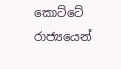කොට්ටේ රාජ්‍යයෙන්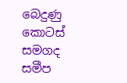බෙදුණු කොටස් සමගද සමීප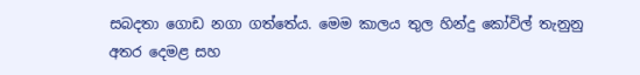සබදතා ගොඩ නගා ගත්තේය. මෙම කාලය තුල හින්දු කෝවිල් තැනුනු අතර දෙමළ සහ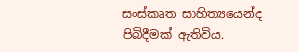සංස්කෘත සාහිත්‍යයෙන්ද පිබිදීමක් ඇතිවිය.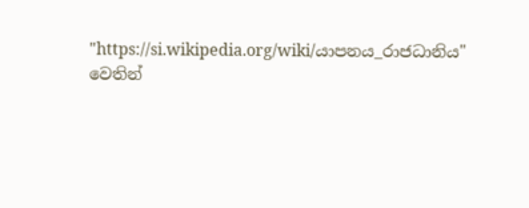"https://si.wikipedia.org/wiki/යාපනය_රාජධානිය" වෙතින්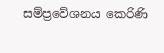සම්ප්‍රවේශනය කෙරිණි